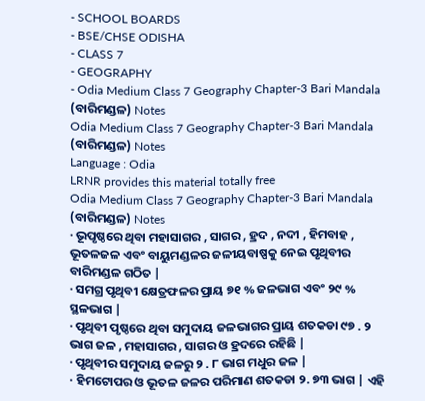- SCHOOL BOARDS
- BSE/CHSE ODISHA
- CLASS 7
- GEOGRAPHY
- Odia Medium Class 7 Geography Chapter-3 Bari Mandala (ବାରିମଣ୍ଡଳ) Notes
Odia Medium Class 7 Geography Chapter-3 Bari Mandala (ବାରିମଣ୍ଡଳ) Notes
Language : Odia
LRNR provides this material totally free
Odia Medium Class 7 Geography Chapter-3 Bari Mandala (ବାରିମଣ୍ଡଳ) Notes
· ଭୂପୃଷ୍ଠରେ ଥିବା ମହାସାଗର , ସାଗର , ହ୍ରଦ , ନଦୀ , ହିମବାହ , ଭୂତଳଜଳ ଏବଂ ବାୟୁମଣ୍ଡଳର ଜଳୀୟବାଷ୍ପକୁ ନେଇ ପୃଥିବୀର ବାରିମଣ୍ଡଳ ଗଠିତ |
· ସମଗ୍ର ପୃଥିବୀ କ୍ଷେତ୍ରଫଳର ପ୍ରାୟ ୭୧ % ଜଳଭାଗ ଏବଂ ୨୯ % ସ୍ଥଳଭାଗ |
· ପୃଥିବୀ ପୃଷ୍ଠରେ ଥିବା ସମୁଦାୟ ଜଳଭାଗର ପ୍ରାୟ ଶତକଡା ୯୭ . ୨ ଭାଗ ଜଳ , ମହାସାଗର , ସାଗର ଓ ହ୍ରଦରେ ରହିଛି |
· ପୃଥିବୀର ସମୁଦାୟ ଜଳରୁ ୨ . ୮ ଭାଗ ମଧୁର ଜଳ |
· ହିମଟୋପର ଓ ଭୂତଳ ଜଳର ପରିମାଣ ଶତକଡା ୨. ୭୩ ଭାଗ | ଏହି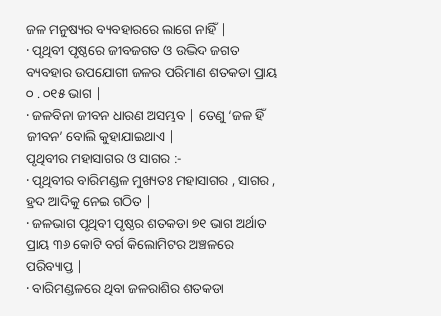ଜଳ ମନୁଷ୍ୟର ବ୍ୟବହାରରେ ଲାଗେ ନାହିଁ |
· ପୃଥିବୀ ପୃଷ୍ଠରେ ଜୀବଜଗତ ଓ ଉଦ୍ଭିଦ ଜଗତ ବ୍ୟବହାର ଉପଯୋଗୀ ଜଳର ପରିମାଣ ଶତକଡା ପ୍ରାୟ ୦ . ୦୧୫ ଭାଗ |
· ଜଳବିନା ଜୀବନ ଧାରଣ ଅସମ୍ଭବ | ତେଣୁ ‘ଜଳ ହିଁ ଜୀବନ’ ବୋଲି କୁହାଯାଇଥାଏ |
ପୃଥିବୀର ମହାସାଗର ଓ ସାଗର :-
· ପୃଥିବୀର ବାରିମଣ୍ଡଳ ମୁଖ୍ୟତଃ ମହାସାଗର , ସାଗର , ହ୍ରଦ ଆଦିକୁ ନେଇ ଗଠିତ |
· ଜଳଭାଗ ପୃଥିବୀ ପୃଷ୍ଠର ଶତକଡା ୭୧ ଭାଗ ଅର୍ଥାତ ପ୍ରାୟ ୩୬ କୋଟି ବର୍ଗ କିଲୋମିଟର ଅଞ୍ଚଳରେ ପରିବ୍ୟାପ୍ତ |
· ବାରିମଣ୍ଡଳରେ ଥିବା ଜଳରାଶିର ଶତକଡା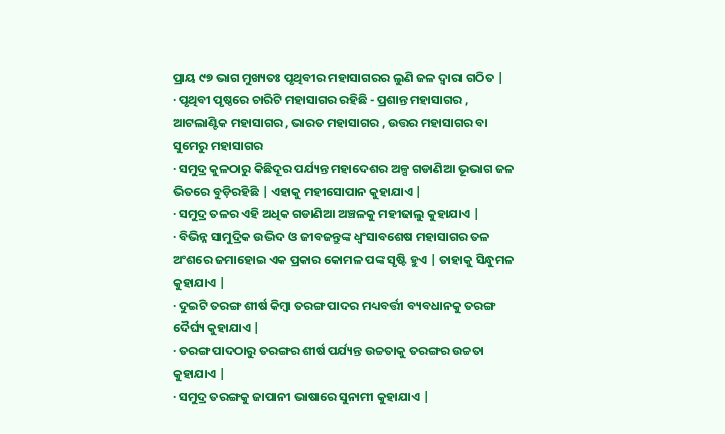ପ୍ରାୟ ୯୭ ଭାଗ ମୁଖ୍ୟତଃ ପୃଥିବୀର ମହାସାଗରର ଲୁଣି ଜଳ ଦ୍ଵାରା ଗଠିତ |
· ପୃଥିବୀ ପୃଷ୍ଠରେ ଚାରିଟି ମହାସାଗର ରହିଛି - ପ୍ରଶାନ୍ତ ମହାସାଗର , ଆଟଲାଣ୍ଟିକ ମହାସାଗର , ଭାରତ ମହାସାଗର , ଉତ୍ତର ମହାସାଗର ବା ସୁମେରୁ ମହାସାଗର
· ସମୁଦ୍ର କୁଳଠାରୁ କିଛିଦୂର ପର୍ଯ୍ୟନ୍ତ ମହାଦେଶର ଅଳ୍ପ ଗଡାଣିଆ ଭୂଭାଗ ଜଳ ଭିତରେ ବୁଡ଼ିରହିଛି | ଏହାକୁ ମହୀସୋପାନ କୁହାଯାଏ |
· ସମୁଦ୍ର ତଳର ଏହି ଅଧିକ ଗଡାଣିଆ ଅଞ୍ଚଳକୁ ମହୀଢାଲୁ କୁହାଯାଏ |
· ବିଭିନ୍ନ ସାମୁଦ୍ରିକ ଉଦ୍ଭିଦ ଓ ଜୀବଜନ୍ତୁଙ୍କ ଧ୍ଵଂସାବଶେଷ ମହାସାଗର ତଳ ଅଂଶରେ ଜମାହୋଇ ଏକ ପ୍ରକାର କୋମଳ ପଙ୍କ ସୃଷ୍ଟି ହୁଏ | ତାହାକୁ ସିନ୍ଧୁମଳ କୁହାଯାଏ |
· ଦୁଇଟି ତରଙ୍ଗ ଶୀର୍ଷ କିମ୍ବା ତରଙ୍ଗ ପାଦର ମଧ୍ୟବର୍ତ୍ତୀ ବ୍ୟବଧାନକୁ ତରଙ୍ଗ ଦୈର୍ଘ୍ୟ କୁହାଯାଏ |
· ତରଙ୍ଗ ପାଦଠାରୁ ତରଙ୍ଗର ଶୀର୍ଷ ପର୍ଯ୍ୟନ୍ତ ଉଚ୍ଚତାକୁ ତରଙ୍ଗର ଉଚ୍ଚତା କୁହାଯାଏ |
· ସମୁଦ୍ର ତରଙ୍ଗକୁ ଜାପାନୀ ଭାଷାରେ ସୁନାମୀ କୁହାଯାଏ |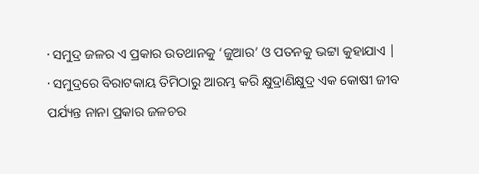· ସମୁଦ୍ର ଜଳର ଏ ପ୍ରକାର ଉତଥାନକୁ ‘ଜୁଆର’ ଓ ପତନକୁ ଭଟ୍ଟା କୁହାଯାଏ |
· ସମୁଦ୍ରରେ ବିରାଟକାୟ ତିମିଠାରୁ ଆରମ୍ଭ କରି କ୍ଷୁଦ୍ରାଣିକ୍ଷୁଦ୍ର ଏକ କୋଷୀ ଜୀବ ପର୍ଯ୍ୟନ୍ତ ନାନା ପ୍ରକାର ଜଳଚର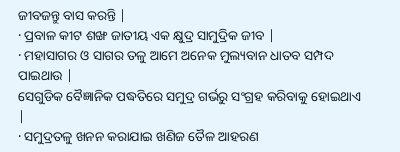ଜୀବଜନ୍ତୁ ବାସ କରନ୍ତି |
· ପ୍ରବାଳ କୀଟ ଶଙ୍ଖ ଜାତୀୟ ଏକ କ୍ଷୁଦ୍ର ସାମୁଦ୍ରିକ ଜୀବ |
· ମହାସାଗର ଓ ସାଗର ତଳୁ ଆମେ ଅନେକ ମୁଲ୍ୟବାନ ଧାତବ ସମ୍ପଦ ପାଇଥାଉ |
ସେଗୁଡିକ ବୈଜ୍ଞାନିକ ପଦ୍ଧତିରେ ସମୁଦ୍ର ଗର୍ଭରୁ ସଂଗ୍ରହ କରିବାକୁ ହୋଇଥାଏ |
· ସମୁଦ୍ରତଳୁ ଖନନ କରାଯାଇ ଖଣିଜ ତୈଳ ଆହରଣ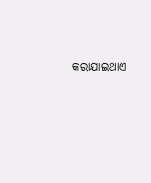କରାଯାଇଥାଏ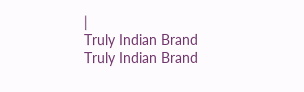|
Truly Indian Brand
Truly Indian Brand